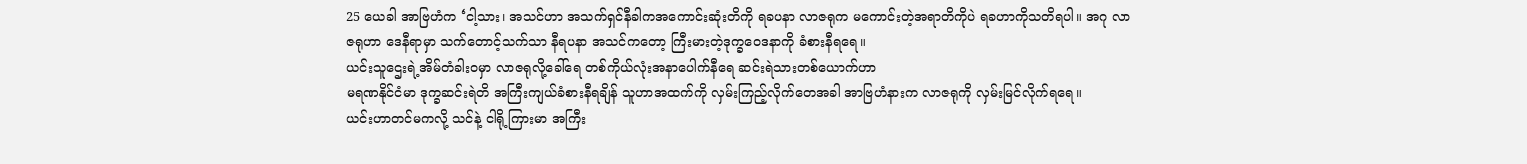25 ယေခါ အာဗြဟံက ‘ငါ့သား၊ အသင်ဟာ အသက်ရှင်နီခါကအကောင်းဆုံးတိကို ရခပနာ လာဇရုက မကောင်းတဲ့အရာတိကိုပဲ ရခဟာကိုသတိရပါ။ အဂု လာဇရုဟာ ဒေနီရာမှာ သက်တောင့်သက်သာ နီရပနာ အသင်ကတော့ ကြီးမားတဲ့ဒုက္ခဝေဒနာကို ခံစားနီရရေ။
ယင်းသူဌေးရဲ့အိမ်တံခါးဝမှာ လာဇရုလို့ခေါ်ရေ တစ်ကိုယ်လုံးအနာပေါက်နီရေ ဆင်းရဲသားတစ်ယောက်ဟာ
မရဏနိုင်ငံမာ ဒုက္ခဆင်းရဲတိ အကြီးကျယ်ခံစားနီရချိန် သူဟာအထက်ကို လှမ်းကြည့်လိုက်တေအခါ အာဗြဟံနားက လာဇရုကို လှမ်းမြင်လိုက်ရရေ။
ယင်းဟာတင်မကလို့ သင်နဲ့ ငါရို့ကြားမာ အကြီး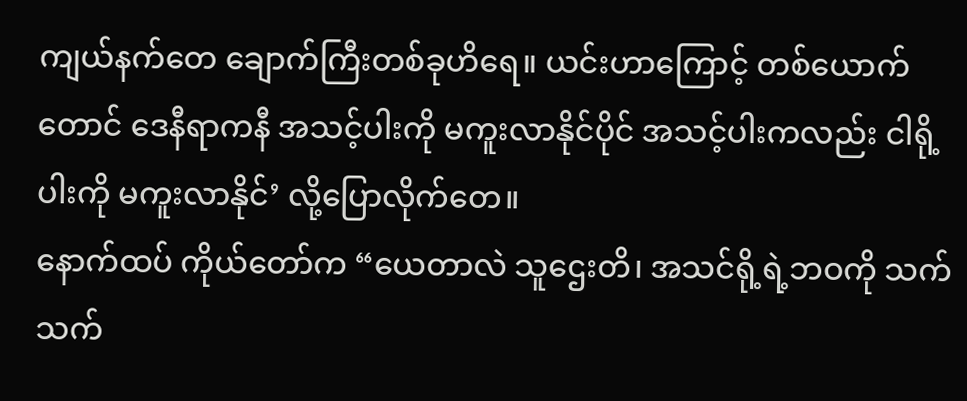ကျယ်နက်တေ ချောက်ကြီးတစ်ခုဟိရေ။ ယင်းဟာကြောင့် တစ်ယောက်တောင် ဒေနီရာကနီ အသင့်ပါးကို မကူးလာနိုင်ပိုင် အသင့်ပါးကလည်း ငါရို့ပါးကို မကူးလာနိုင်’ လို့ပြောလိုက်တေ။
နောက်ထပ် ကိုယ်တော်က “ယေတာလဲ သူဌေးတိ၊ အသင်ရို့ရဲ့ဘဝကို သက်သက်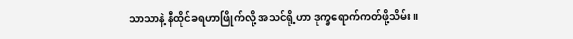သာသာနဲ့ နီထိုင်ခရဟာဖြိုက်လို့ အသင်ရို့ဟာ ဒုက္ခရောက်ကတ်ဖို့သိမ်း။